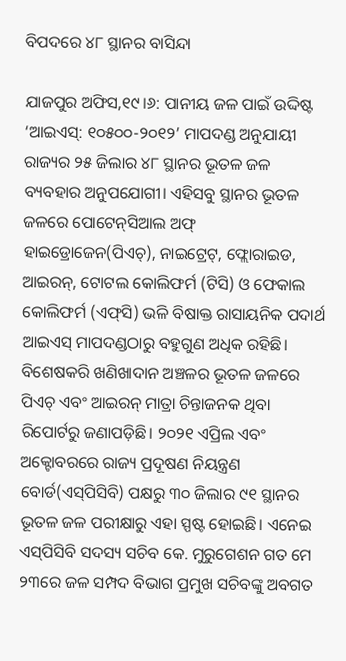ବିପଦରେ ୪୮ ସ୍ଥାନର ବାସିନ୍ଦା

ଯାଜପୁର ଅଫିସ,୧୯।୬: ପାନୀୟ ଜଳ ପାଇଁ ଉଦ୍ଦିଷ୍ଟ ‘ଆଇଏସ୍‌: ୧୦୫୦୦-୨୦୧୨’ ମାପଦଣ୍ଡ ଅନୁଯାୟୀ ରାଜ୍ୟର ୨୫ ଜିଲାର ୪୮ ସ୍ଥାନର ଭୂତଳ ଜଳ ବ୍ୟବହାର ଅନୁପଯୋଗୀ। ଏହିସବୁ ସ୍ଥାନର ଭୂତଳ ଜଳରେ ପୋଟେନ୍‌ସିଆଲ ଅଫ୍‌ ହାଇଡ୍ରୋଜେନ(ପିଏଚ୍‌), ନାଇଟ୍ରେଟ୍‌, ଫ୍ଲୋରାଇଡ, ଆଇରନ୍‌, ଟୋଟଲ କୋଲିଫର୍ମ (ଟିସି) ଓ ଫେକାଲ କୋଲିଫର୍ମ (ଏଫ୍‌ସି) ଭଳି ବିଷାକ୍ତ ରାସାୟନିକ ପଦାର୍ଥ ଆଇଏସ୍‌ ମାପଦଣ୍ଡଠାରୁ ବହୁଗୁଣ ଅଧିକ ରହିଛି। ବିଶେଷକରି ଖଣିଖାଦାନ ଅଞ୍ଚଳର ଭୂତଳ ଜଳରେ ପିଏଚ୍‌ ଏବଂ ଆଇରନ୍‌ ମାତ୍ରା ଚିନ୍ତାଜନକ ଥିବା ରିପୋର୍ଟରୁ ଜଣାପଡ଼ିଛି। ୨୦୨୧ ଏପ୍ରିଲ ଏବଂ ଅକ୍ଟୋବରରେ ରାଜ୍ୟ ପ୍ରଦୂଷଣ ନିୟନ୍ତ୍ରଣ ବୋର୍ଡ(ଏସ୍‌ପିସିବି) ପକ୍ଷରୁ ୩୦ ଜିଲାର ୯୧ ସ୍ଥାନର ଭୂତଳ ଜଳ ପରୀକ୍ଷାରୁ ଏହା ସ୍ପଷ୍ଟ ହୋଇଛି। ଏନେଇ ଏସ୍‌ପିସିବି ସଦସ୍ୟ ସଚିବ କେ. ମୁରୁଗେଶନ ଗତ ମେ ୨୩ରେ ଜଳ ସମ୍ପଦ ବିଭାଗ ପ୍ରମୁଖ ସଚିବଙ୍କୁ ଅବଗତ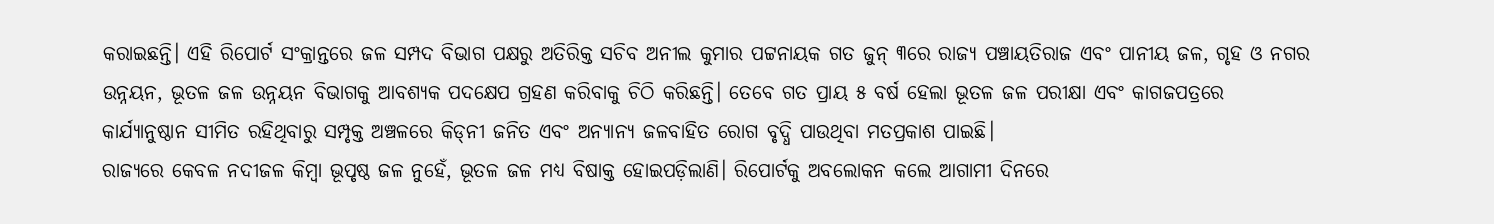କରାଇଛନ୍ତି। ଏହି ରିପୋର୍ଟ ସଂକ୍ରାନ୍ତରେ ଜଳ ସମ୍ପଦ ବିଭାଗ ପକ୍ଷରୁ ଅତିରିକ୍ତ ସଚିବ ଅନୀଲ କୁମାର ପଟ୍ଟନାୟକ ଗତ ଜୁନ୍‌ ୩ରେ ରାଜ୍ୟ ପଞ୍ଚାୟତିରାଜ ଏବଂ ପାନୀୟ ଜଳ, ଗୃହ ଓ ନଗର ଉନ୍ନୟନ, ଭୂତଳ ଜଳ ଉନ୍ନୟନ ବିଭାଗକୁ ଆବଶ୍ୟକ ପଦକ୍ଷେପ ଗ୍ରହଣ କରିବାକୁ ଚିଠି କରିଛନ୍ତି। ତେବେ ଗତ ପ୍ରାୟ ୫ ବର୍ଷ ହେଲା ଭୂତଳ ଜଳ ପରୀକ୍ଷା ଏବଂ କାଗଜପତ୍ରରେ କାର୍ଯ୍ୟାନୁଷ୍ଠାନ ସୀମିତ ରହିଥିବାରୁ ସମ୍ପୃକ୍ତ ଅଞ୍ଚଳରେ କିଡ୍‌ନୀ ଜନିତ ଏବଂ ଅନ୍ୟାନ୍ୟ ଜଳବାହିତ ରୋଗ ବୃଦ୍ଧି ପାଉଥିବା ମତପ୍ରକାଶ ପାଇଛି।
ରାଜ୍ୟରେ କେବଳ ନଦୀଜଳ କିମ୍ବା ଭୂପୃଷ୍ଠ ଜଳ ନୁହେଁ, ଭୂତଳ ଜଳ ମଧ୍ୟ ବିଷାକ୍ତ ହୋଇପଡ଼ିଲାଣି। ରିପୋର୍ଟକୁ ଅବଲୋକନ କଲେ ଆଗାମୀ ଦିନରେ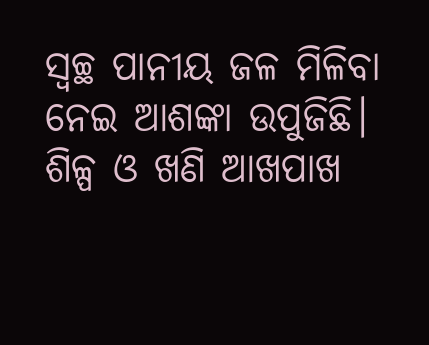ସ୍ବଚ୍ଛ ପାନୀୟ ଜଳ ମିଳିବା ନେଇ ଆଶଙ୍କା ଉପୁଜିଛି। ଶିଳ୍ପ ଓ ଖଣି ଆଖପାଖ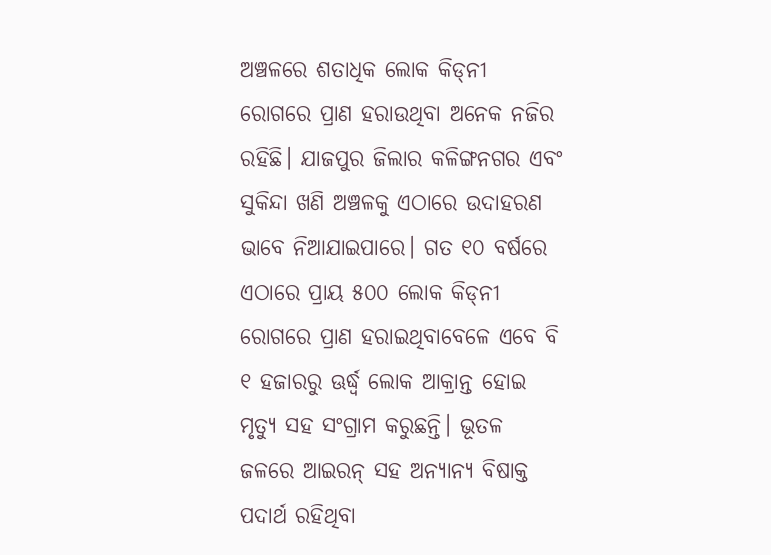ଅଞ୍ଚଳରେ ଶତାଧିକ ଲୋକ କିଡ୍‌ନୀ ରୋଗରେ ପ୍ରାଣ ହରାଉଥିବା ଅନେକ ନଜିର ରହିଛି। ଯାଜପୁର ଜିଲାର କଳିଙ୍ଗନଗର ଏବଂ ସୁକିନ୍ଦା ଖଣି ଅଞ୍ଚଳକୁ ଏଠାରେ ଉଦାହରଣ ଭାବେ ନିଆଯାଇପାରେ। ଗତ ୧୦ ବର୍ଷରେ ଏଠାରେ ପ୍ରାୟ ୫୦୦ ଲୋକ କିଡ୍‌ନୀ ରୋଗରେ ପ୍ରାଣ ହରାଇଥିବାବେଳେ ଏବେ ବି ୧ ହଜାରରୁ ଊର୍ଦ୍ଧ୍ୱ ଲୋକ ଆକ୍ରାନ୍ତ ହୋଇ ମୃତ୍ୟୁ ସହ ସଂଗ୍ରାମ କରୁଛନ୍ତି। ଭୂତଳ ଜଳରେ ଆଇରନ୍‌ ସହ ଅନ୍ୟାନ୍ୟ ବିଷାକ୍ତ ପଦାର୍ଥ ରହିଥିବା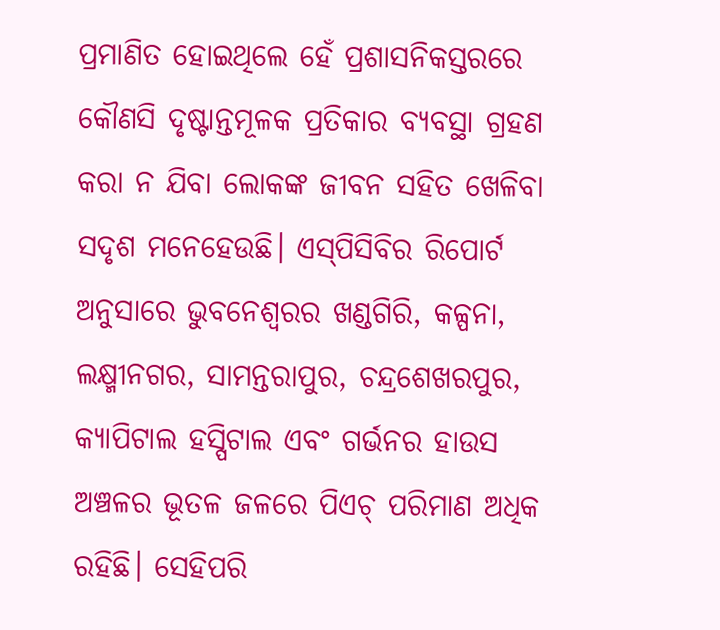ପ୍ରମାଣିତ ହୋଇଥିଲେ ହେଁ ପ୍ରଶାସନିକସ୍ତରରେ କୌଣସି ଦୃଷ୍ଟାନ୍ତମୂଳକ ପ୍ରତିକାର ବ୍ୟବସ୍ଥା ଗ୍ରହଣ କରା ନ ଯିବା ଲୋକଙ୍କ ଜୀବନ ସହିତ ଖେଳିବା ସଦୃଶ ମନେହେଉଛି। ଏସ୍‌ପିସିବିର ରିପୋର୍ଟ ଅନୁସାରେ ଭୁବନେଶ୍ୱରର ଖଣ୍ଡଗିରି, କଳ୍ପନା, ଲକ୍ଷ୍ମୀନଗର, ସାମନ୍ତରାପୁର, ଚନ୍ଦ୍ରଶେଖରପୁର, କ୍ୟାପିଟାଲ ହସ୍ପିଟାଲ ଏବଂ ଗର୍ଭନର ହାଉସ ଅଞ୍ଚଳର ଭୂତଳ ଜଳରେ ପିଏଚ୍‌ ପରିମାଣ ଅଧିକ ରହିଛି। ସେହିପରି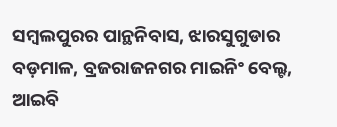ସମ୍ବଲପୁରର ପାନ୍ଥନିବାସ, ଝାରସୁଗୁଡାର ବଡ଼ମାଳ, ବ୍ରଜରାଜନଗର ମାଇନିଂ ବେଲ୍ଟ, ଆଇବି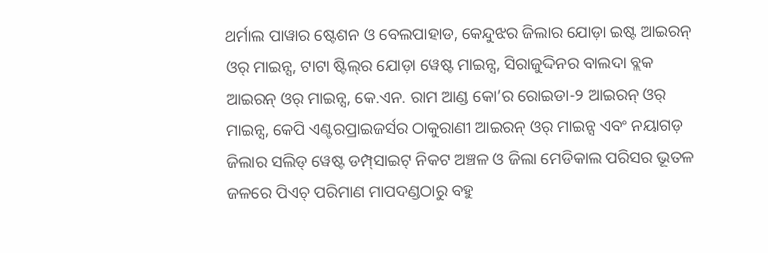ଥର୍ମାଲ ପାୱାର ଷ୍ଟେଶନ ଓ ବେଲପାହାଡ, କେନ୍ଦୁଝର ଜିଲାର ଯୋଡ଼ା ଇଷ୍ଟ ଆଇରନ୍‌ ଓର୍‌ ମାଇନ୍ସ, ଟାଟା ଷ୍ଟିଲ୍‌ର ଯୋଡ଼ା ୱେଷ୍ଟ ମାଇନ୍ସ, ସିରାଜୁଦ୍ଦିନର ବାଲଦା ବ୍ଲକ ଆଇରନ୍‌ ଓର୍‌ ମାଇନ୍ସ, କେ.ଏନ. ରାମ ଆଣ୍ଡ କୋ’ର ରୋଇଡା-୨ ଆଇରନ୍‌ ଓର୍‌ ମାଇନ୍ସ, କେପି ଏଣ୍ଟରପ୍ରାଇଜର୍ସର ଠାକୁରାଣୀ ଆଇରନ୍‌ ଓର୍‌ ମାଇନ୍ସ ଏବଂ ନୟାଗଡ଼ ଜିଲାର ସଲିଡ୍‌ ୱେଷ୍ଟ ଡମ୍ପ୍‌ସାଇଟ୍‌ ନିକଟ ଅଞ୍ଚଳ ଓ ଜିଲା ମେଡିକାଲ ପରିସର ଭୂତଳ ଜଳରେ ପିଏଚ୍‌ ପରିମାଣ ମାପଦଣ୍ଡଠାରୁ ବହୁ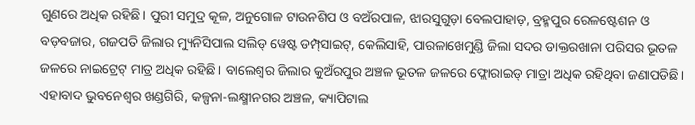ଗୁଣରେ ଅଧିକ ରହିଛି। ପୁରୀ ସମୁଦ୍ର କୂଳ, ଅନୁଗୋଳ ଟାଉନଶିପ ଓ ବଅଁରପାଳ, ଝାରସୁଗୁଡ଼ା ବେଲପାହାଡ଼, ବ୍ରହ୍ମପୁର ରେଳଷ୍ଟେଶନ ଓ ବଡ଼ବଜାର, ଗଜପତି ଜିଲାର ମ୍ୟୁନିସିପାଲ ସଲିଡ୍‌ ୱେଷ୍ଟ ଡମ୍ପ୍‌ସାଇଟ୍‌, କେଲିସାହି, ପାରଳାଖେମୁଣ୍ଡି ଜିଲା ସଦର ଡାକ୍ତରଖାନା ପରିସର ଭୂତଳ ଜଳରେ ନାଇଟ୍ରେଟ୍‌ ମାତ୍ର ଅଧିକ ରହିଛି। ବାଲେଶ୍ୱର ଜିଲାର କୁଅଁରପୁର ଅଞ୍ଚଳ ଭୂତଳ ଜଳରେ ଫ୍ଲୋରାଇଡ୍‌ ମାତ୍ରା ଅଧିକ ରହିଥିବା ଜଣାପଡିଛି। ଏହାବାଦ ଭୁବନେଶ୍ୱର ଖଣ୍ଡଗିରି, କଳ୍ପନା-ଲକ୍ଷ୍ମୀନଗର ଅଞ୍ଚଳ, କ୍ୟାପିଟାଲ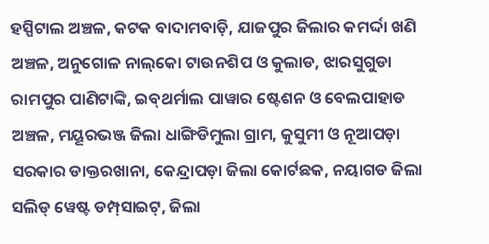ହସ୍ପିଟାଲ ଅଞ୍ଚଳ, କଟକ ବାଦାମବାଡ଼ି, ଯାଜପୁର ଜିଲାର କମର୍ଦ୍ଦା ଖଣି ଅଞ୍ଚଳ, ଅନୁଗୋଳ ନାଲ୍‌କୋ ଟାଉନଶିପ ଓ କୁଲାଡ, ଝାରସୁଗୁଡା ରାମପୁର ପାଣିଟାଙ୍କି, ଇବ୍‌ଥର୍ମାଲ ପାୱାର ଷ୍ଟେଶନ ଓ ବେଲପାହାଡ ଅଞ୍ଚଳ, ମୟୂରଭଞ୍ଜ ଜିଲା ଧାଙ୍ଗିଡିମୁଲା ଗ୍ରାମ, କୁସୁମୀ ଓ ନୂଆପଡ଼ା ସରକାର ଡାକ୍ତରଖାନା, କେନ୍ଦ୍ରାପଡ଼ା ଜିଲା କୋର୍ଟଛକ, ନୟାଗଡ ଜିଲା ସଲିଡ୍‌ ୱେଷ୍ଟ ଡମ୍ପ୍‌ସାଇଟ୍‌, ଜିଲା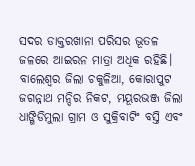ସଦର ଡାକ୍ତରଖାନା ପରିସର ଭୂତଳ ଜଳରେ ଆଇରନ ମାତ୍ରା ଅଧିକ ରହିଛି। ବାଲେଶ୍ୱର ଜିଲା ଚକୁଳିଆ, କୋରାପୁଟ ଜଗନ୍ନାଥ ମନ୍ଦିର ନିକଟ, ମୟୂରଭଞ୍ଜ ଜିଲା ଧାଙ୍ଗିଡିମୁଲା ଗ୍ରାମ ଓ ସୁକ୍ରିବାଟିଂ ବସ୍ତି ଏବଂ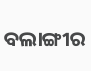ବଲାଙ୍ଗୀର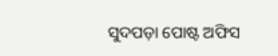ସୁଦପଡ଼ା ପୋଷ୍ଟ ଅଫିସ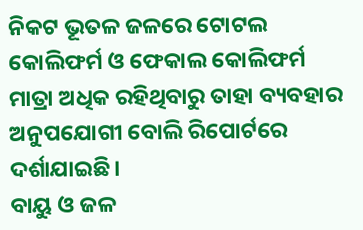ନିକଟ ଭୂତଳ ଜଳରେ ଟୋଟଲ କୋଲିଫର୍ମ ଓ ଫେକାଲ କୋଲିଫର୍ମ ମାତ୍ରା ଅଧିକ ରହିଥିବାରୁ ତାହା ବ୍ୟବହାର ଅନୁପଯୋଗୀ ବୋଲି ରିପୋର୍ଟରେ ଦର୍ଶାଯାଇଛି।
ବାୟୁ ଓ ଜଳ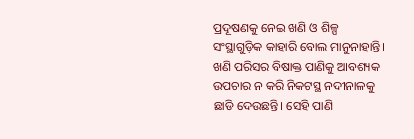ପ୍ରଦୂଷଣକୁ ନେଇ ଖଣି ଓ ଶିଳ୍ପ ସଂସ୍ଥାଗୁଡ଼ିକ କାହାରି ବୋଲ ମାନୁନାହାନ୍ତି। ଖଣି ପରିସର ବିଷାକ୍ତ ପାଣିକୁ ଆବଶ୍ୟକ ଉପଚାର ନ କରି ନିକଟସ୍ଥ ନଦୀନାଳକୁ ଛାଡି ଦେଉଛନ୍ତି। ସେହି ପାଣି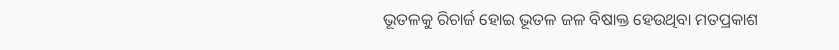ଭୂତଳକୁ ରିଚାର୍ଜ ହୋଇ ଭୂତଳ ଜଳ ବିଷାକ୍ତ ହେଉଥିବା ମତପ୍ରକାଶ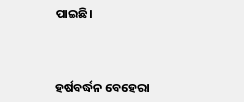ପାଇଛି।



ହର୍ଷବର୍ଦ୍ଧନ ବେହେରା